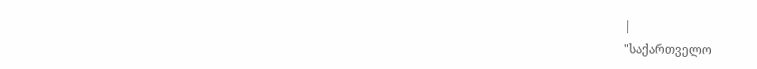|
"საქართველო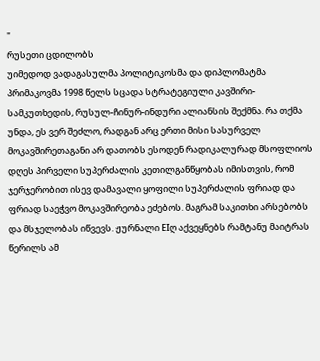"
რუსეთი ცდილობს
უიმედოდ ვადაგასულმა პოლიტიკოსმა და დიპლომატმა პრიმაკოვმა 1998 წელს სცადა სტრატეგიული კავშირი-სამკუთხედის, რუსულ-ჩინურ-ინდური ალიანსის შექმნა. რა თქმა უნდა, ეს ვერ შეძლო, რადგან არც ერთი მისი სასურველ მოკავშირეთაგანი არ დათობს ესოდენ რადიკალურად მსოფლიოს დღეს პირველი სუპერძალის კეთილგანწყობას იმისთვის, რომ ჯერჯერობით ისევ დამავალი ყოფილი სუპერძალის ფრიად და ფრიად საეჭვო მოკავშირეობა ეძებოს. მაგრამ საკითხი არსებობს და მსჯელობას იწვევს. ჟურნალი EIღ აქვეყნებს რამტანუ მაიტრას წერილს ამ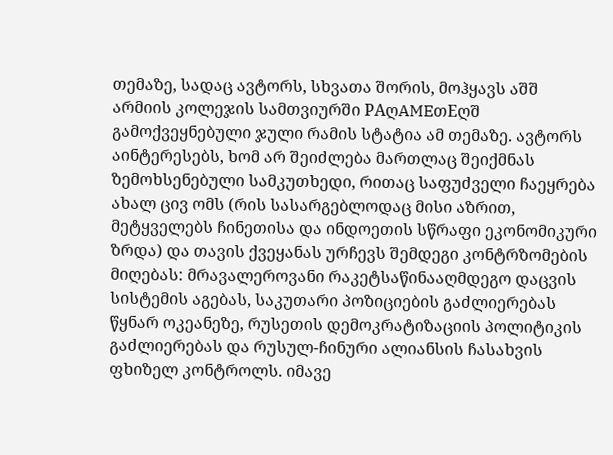თემაზე, სადაც ავტორს, სხვათა შორის, მოჰყავს აშშ არმიის კოლეჯის სამთვიურში PAღAMEთEღშ გამოქვეყნებული ჯული რამის სტატია ამ თემაზე. ავტორს აინტერესებს, ხომ არ შეიძლება მართლაც შეიქმნას ზემოხსენებული სამკუთხედი, რითაც საფუძველი ჩაეყრება ახალ ცივ ომს (რის სასარგებლოდაც მისი აზრით, მეტყველებს ჩინეთისა და ინდოეთის სწრაფი ეკონომიკური ზრდა) და თავის ქვეყანას ურჩევს შემდეგი კონტრზომების მიღებას: მრავალეროვანი რაკეტსაწინააღმდეგო დაცვის სისტემის აგებას, საკუთარი პოზიციების გაძლიერებას წყნარ ოკეანეზე, რუსეთის დემოკრატიზაციის პოლიტიკის გაძლიერებას და რუსულ-ჩინური ალიანსის ჩასახვის ფხიზელ კონტროლს. იმავე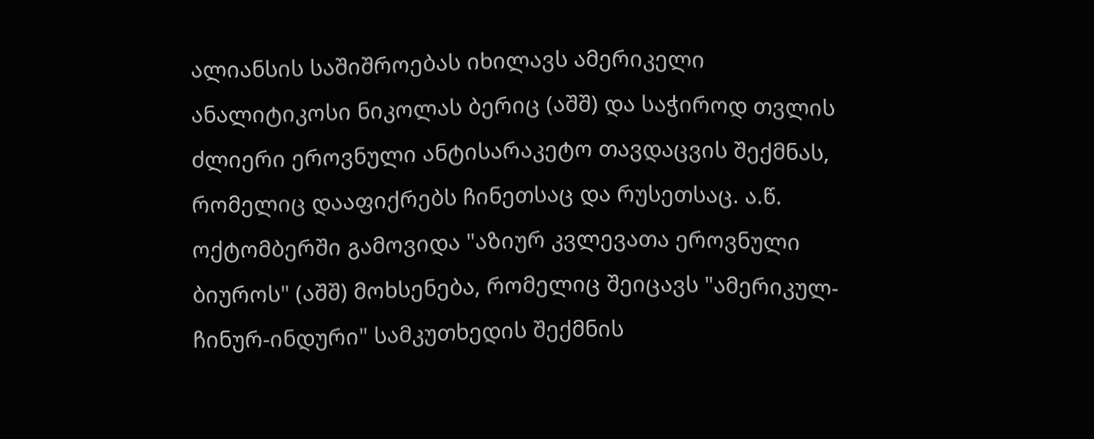ალიანსის საშიშროებას იხილავს ამერიკელი ანალიტიკოსი ნიკოლას ბერიც (აშშ) და საჭიროდ თვლის ძლიერი ეროვნული ანტისარაკეტო თავდაცვის შექმნას, რომელიც დააფიქრებს ჩინეთსაც და რუსეთსაც. ა.წ. ოქტომბერში გამოვიდა "აზიურ კვლევათა ეროვნული ბიუროს" (აშშ) მოხსენება, რომელიც შეიცავს "ამერიკულ-ჩინურ-ინდური" სამკუთხედის შექმნის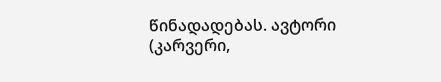წინადადებას. ავტორი (კარვერი,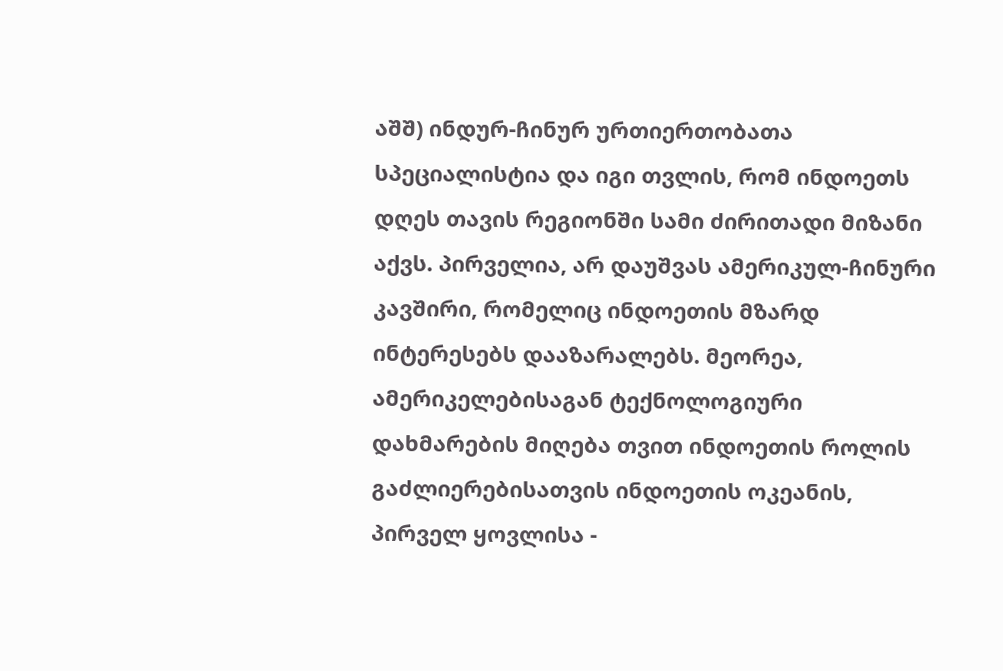აშშ) ინდურ-ჩინურ ურთიერთობათა სპეციალისტია და იგი თვლის, რომ ინდოეთს დღეს თავის რეგიონში სამი ძირითადი მიზანი აქვს. პირველია, არ დაუშვას ამერიკულ-ჩინური კავშირი, რომელიც ინდოეთის მზარდ ინტერესებს დააზარალებს. მეორეა, ამერიკელებისაგან ტექნოლოგიური დახმარების მიღება თვით ინდოეთის როლის გაძლიერებისათვის ინდოეთის ოკეანის, პირველ ყოვლისა -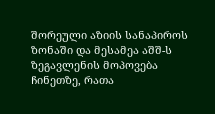შორეული აზიის სანაპიროს ზონაში და მესამეა აშშ-ს ზეგავლენის მოპოვება ჩინეთზე, რათა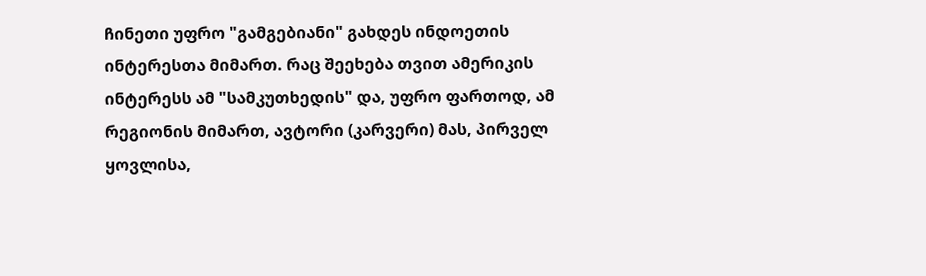ჩინეთი უფრო "გამგებიანი" გახდეს ინდოეთის ინტერესთა მიმართ. რაც შეეხება თვით ამერიკის ინტერესს ამ "სამკუთხედის" და, უფრო ფართოდ, ამ რეგიონის მიმართ, ავტორი (კარვერი) მას, პირველ ყოვლისა,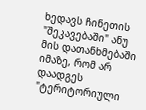ხედავს ჩინეთის "შეკავებაში" ანუ მის დათანხმებაში იმაზე, რომ არ დაადგეს "ტერიტორიული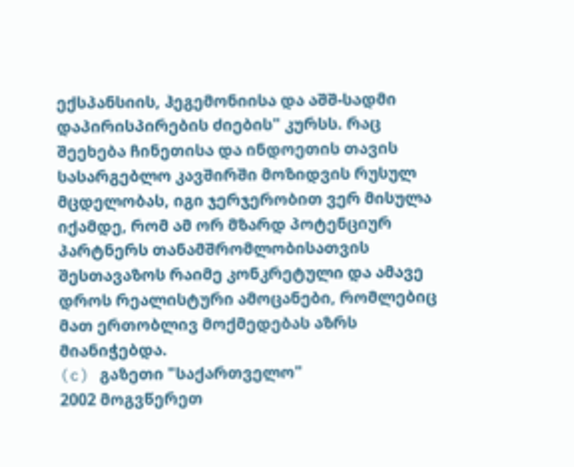ექსპანსიის, ჰეგემონიისა და აშშ-სადმი დაპირისპირების ძიების" კურსს. რაც შეეხება ჩინეთისა და ინდოეთის თავის სასარგებლო კავშირში მოზიდვის რუსულ მცდელობას, იგი ჯერჯერობით ვერ მისულა იქამდე, რომ ამ ორ მზარდ პოტენციურ პარტნერს თანამშრომლობისათვის შესთავაზოს რაიმე კონკრეტული და ამავე დროს რეალისტური ამოცანები, რომლებიც მათ ერთობლივ მოქმედებას აზრს მიანიჭებდა.
(c) გაზეთი "საქართველო"
2002 მოგვწერეთ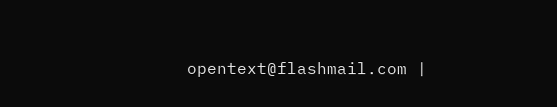opentext@flashmail.com |